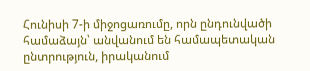Հունիսի 7-ի միջոցառումը, որն ընդունվածի համաձայն՝ անվանում են համապետական ընտրություն, իրականում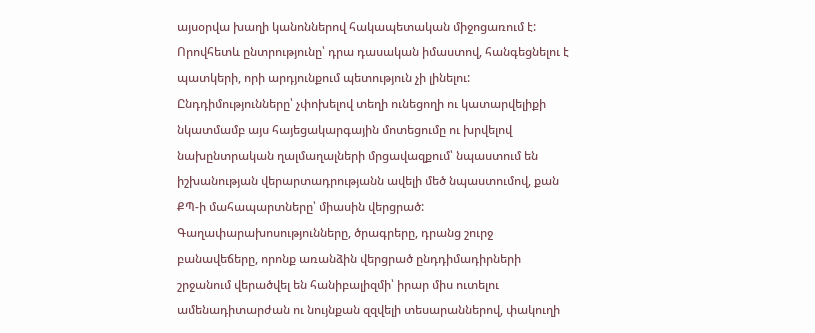այսօրվա խաղի կանոններով հակապետական միջոցառում է: Որովհետև ընտրությունը՝ դրա դասական իմաստով, հանգեցնելու է պատկերի, որի արդյունքում պետություն չի լինելու:
Ընդդիմությունները՝ չփոխելով տեղի ունեցողի ու կատարվելիքի նկատմամբ այս հայեցակարգային մոտեցումը ու խրվելով նախընտրական ղալմաղալների մրցավազքում՝ նպաստում են իշխանության վերարտադրությանն ավելի մեծ նպաստումով, քան ՔՊ-ի մահապարտները՝ միասին վերցրած:
Գաղափարախոսությունները, ծրագրերը, դրանց շուրջ բանավեճերը, որոնք առանձին վերցրած ընդդիմադիրների շրջանում վերածվել են հանիբալիզմի՝ իրար միս ուտելու ամենադիտարժան ու նույնքան զզվելի տեսարաններով, փակուղի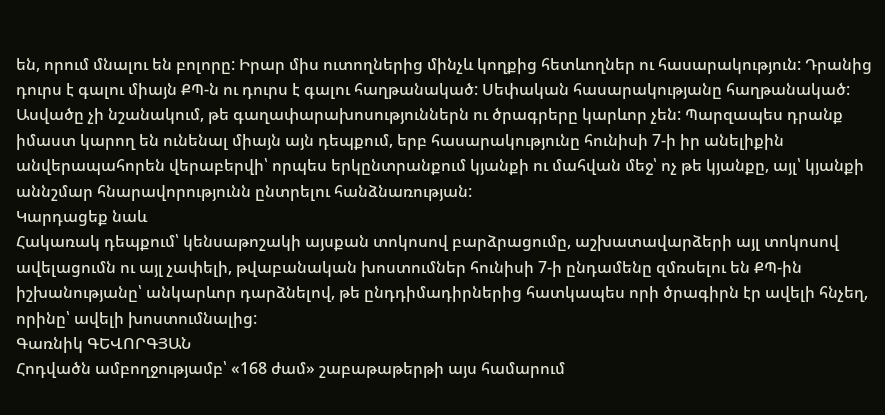են, որում մնալու են բոլորը: Իրար միս ուտողներից մինչև կողքից հետևողներ ու հասարակություն: Դրանից դուրս է գալու միայն ՔՊ-ն ու դուրս է գալու հաղթանակած: Սեփական հասարակությանը հաղթանակած:
Ասվածը չի նշանակում, թե գաղափարախոսություններն ու ծրագրերը կարևոր չեն: Պարզապես դրանք իմաստ կարող են ունենալ միայն այն դեպքում, երբ հասարակությունը հունիսի 7-ի իր անելիքին անվերապահորեն վերաբերվի՝ որպես երկընտրանքում կյանքի ու մահվան մեջ՝ ոչ թե կյանքը, այլ՝ կյանքի աննշմար հնարավորությունն ընտրելու հանձնառության:
Կարդացեք նաև
Հակառակ դեպքում՝ կենսաթոշակի այսքան տոկոսով բարձրացումը, աշխատավարձերի այլ տոկոսով ավելացումն ու այլ չափելի, թվաբանական խոստումներ հունիսի 7-ի ընդամենը զմռսելու են ՔՊ-ին իշխանությանը՝ անկարևոր դարձնելով, թե ընդդիմադիրներից հատկապես որի ծրագիրն էր ավելի հնչեղ, որինը՝ ավելի խոստումնալից:
Գառնիկ ԳԵՎՈՐԳՅԱՆ
Հոդվածն ամբողջությամբ՝ «168 ժամ» շաբաթաթերթի այս համարում